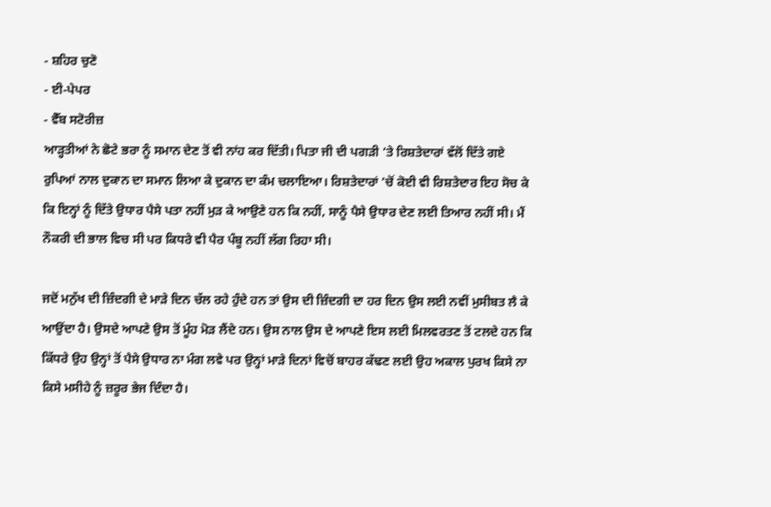- ਸ਼ਹਿਰ ਚੁਣੋ
- ਈ-ਪੇਪਰ
- ਵੈੱਬ ਸਟੋਰੀਜ਼
ਆੜ੍ਹਤੀਆਂ ਨੇ ਛੋਟੇ ਭਰਾ ਨੂੰ ਸਮਾਨ ਦੇਣ ਤੋਂ ਵੀ ਨਾਂਹ ਕਰ ਦਿੱਤੀ। ਪਿਤਾ ਜੀ ਦੀ ਪਗੜੀ ’ਤੇ ਰਿਸ਼ਤੇਦਾਰਾਂ ਵੱਲੋਂ ਦਿੱਤੇ ਗਏ ਰੁਪਿਆਂ ਨਾਲ ਦੁਕਾਨ ਦਾ ਸਮਾਨ ਲਿਆ ਕੇ ਦੁਕਾਨ ਦਾ ਕੰਮ ਚਲਾਇਆ। ਰਿਸ਼ਤੇਦਾਰਾਂ ’ਚੋਂ ਕੋਈ ਵੀ ਰਿਸ਼ਤੇਦਾਰ ਇਹ ਸੋਚ ਕੇ ਕਿ ਇਨ੍ਹਾਂ ਨੂੰ ਦਿੱਤੇ ਉਧਾਰ ਪੈਸੇ ਪਤਾ ਨਹੀਂ ਮੁੜ ਕੇ ਆਉਣੇ ਹਨ ਕਿ ਨਹੀਂ, ਸਾਨੂੰ ਪੈਸੇ ਉਧਾਰ ਦੇਣ ਲਈ ਤਿਆਰ ਨਹੀਂ ਸੀ। ਮੈਂ ਨੌਕਰੀ ਦੀ ਭਾਲ ਵਿਚ ਸੀ ਪਰ ਕਿਧਰੇ ਵੀ ਪੈਰ ਪੰਬੂ ਨਹੀਂ ਲੱਗ ਰਿਹਾ ਸੀ।

ਜਦੋਂ ਮਨੁੱਖ ਦੀ ਜ਼ਿੰਦਗੀ ਦੇ ਮਾੜੇ ਦਿਨ ਚੱਲ ਰਹੇ ਹੁੰਦੇ ਹਨ ਤਾਂ ਉਸ ਦੀ ਜ਼ਿੰਦਗੀ ਦਾ ਹਰ ਦਿਨ ਉਸ ਲਈ ਨਵੀਂ ਮੁਸੀਬਤ ਲੈ ਕੇ ਆਉਂਦਾ ਹੈ। ਉਸਦੇ ਆਪਣੇ ਉਸ ਤੋਂ ਮੂੰਹ ਮੋੜ ਲੈਂਦੇ ਹਨ। ਉਸ ਨਾਲ ਉਸ ਦੇ ਆਪਣੇ ਇਸ ਲਈ ਮਿਲਵਰਤਣ ਤੋਂ ਟਲਦੇ ਹਨ ਕਿ ਕਿੱਧਰੇ ਉਹ ਉਨ੍ਹਾਂ ਤੋਂ ਪੈਸੇ ਉਧਾਰ ਨਾ ਮੰਗ ਲਵੇ ਪਰ ਉਨ੍ਹਾਂ ਮਾੜੇ ਦਿਨਾਂ ਵਿਚੋਂ ਬਾਹਰ ਕੱਢਣ ਲਈ ਉਹ ਅਕਾਲ ਪੁਰਖ ਕਿਸੇ ਨਾ ਕਿਸੇ ਮਸੀਹੇ ਨੂੰ ਜ਼ਰੂਰ ਭੇਜ ਦਿੰਦਾ ਹੈ।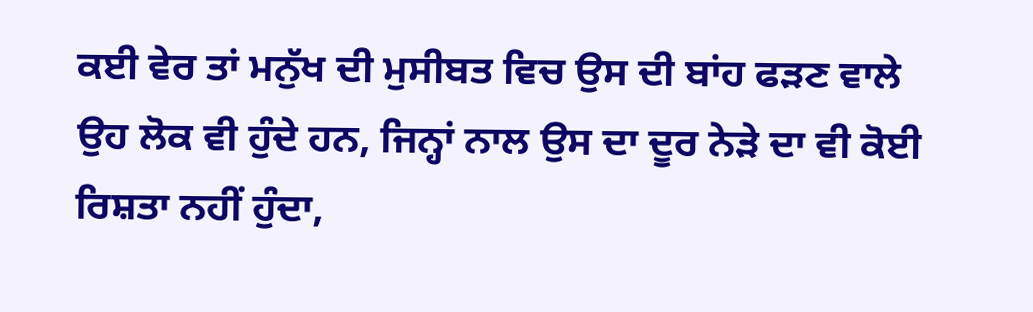ਕਈ ਵੇਰ ਤਾਂ ਮਨੁੱਖ ਦੀ ਮੁਸੀਬਤ ਵਿਚ ਉਸ ਦੀ ਬਾਂਹ ਫੜਣ ਵਾਲੇ ਉਹ ਲੋਕ ਵੀ ਹੁੰਦੇ ਹਨ, ਜਿਨ੍ਹਾਂ ਨਾਲ ਉਸ ਦਾ ਦੂਰ ਨੇੜੇ ਦਾ ਵੀ ਕੋਈ ਰਿਸ਼ਤਾ ਨਹੀਂ ਹੁੰਦਾ,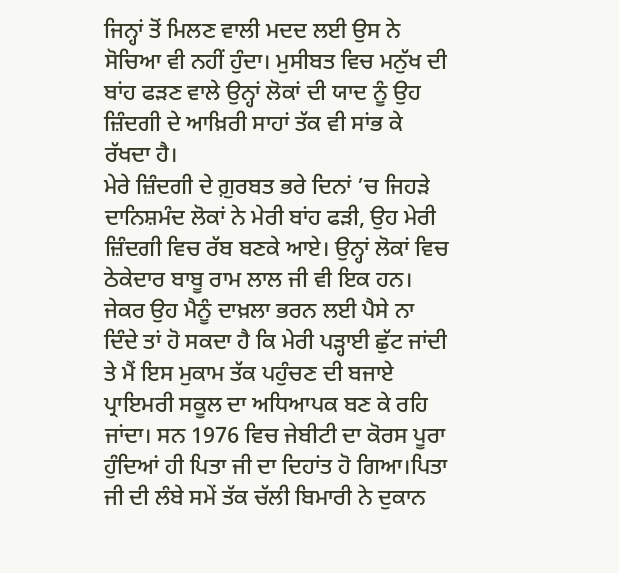ਜਿਨ੍ਹਾਂ ਤੋਂ ਮਿਲਣ ਵਾਲੀ ਮਦਦ ਲਈ ਉਸ ਨੇ ਸੋਚਿਆ ਵੀ ਨਹੀਂ ਹੁੰਦਾ। ਮੁਸੀਬਤ ਵਿਚ ਮਨੁੱਖ ਦੀ ਬਾਂਹ ਫੜਣ ਵਾਲੇ ਉਨ੍ਹਾਂ ਲੋਕਾਂ ਦੀ ਯਾਦ ਨੂੰ ਉਹ ਜ਼ਿੰਦਗੀ ਦੇ ਆਖ਼ਿਰੀ ਸਾਹਾਂ ਤੱਕ ਵੀ ਸਾਂਭ ਕੇ ਰੱਖਦਾ ਹੈ।
ਮੇਰੇ ਜ਼ਿੰਦਗੀ ਦੇ ਗ਼ੁਰਬਤ ਭਰੇ ਦਿਨਾਂ ’ਚ ਜਿਹੜੇ ਦਾਨਿਸ਼ਮੰਦ ਲੋਕਾਂ ਨੇ ਮੇਰੀ ਬਾਂਹ ਫੜੀ, ਉਹ ਮੇਰੀ ਜ਼ਿੰਦਗੀ ਵਿਚ ਰੱਬ ਬਣਕੇ ਆਏ। ਉਨ੍ਹਾਂ ਲੋਕਾਂ ਵਿਚ ਠੇਕੇਦਾਰ ਬਾਬੂ ਰਾਮ ਲਾਲ ਜੀ ਵੀ ਇਕ ਹਨ। ਜੇਕਰ ਉਹ ਮੈਨੂੰ ਦਾਖ਼ਲਾ ਭਰਨ ਲਈ ਪੈਸੇ ਨਾ ਦਿੰਦੇ ਤਾਂ ਹੋ ਸਕਦਾ ਹੈ ਕਿ ਮੇਰੀ ਪੜ੍ਹਾਈ ਛੁੱਟ ਜਾਂਦੀ ਤੇ ਮੈਂ ਇਸ ਮੁਕਾਮ ਤੱਕ ਪਹੁੰਚਣ ਦੀ ਬਜਾਏ ਪ੍ਰਾਇਮਰੀ ਸਕੂਲ ਦਾ ਅਧਿਆਪਕ ਬਣ ਕੇ ਰਹਿ ਜਾਂਦਾ। ਸਨ 1976 ਵਿਚ ਜੇਬੀਟੀ ਦਾ ਕੋਰਸ ਪੂਰਾ ਹੁੰਦਿਆਂ ਹੀ ਪਿਤਾ ਜੀ ਦਾ ਦਿਹਾਂਤ ਹੋ ਗਿਆ।ਪਿਤਾ ਜੀ ਦੀ ਲੰਬੇ ਸਮੇਂ ਤੱਕ ਚੱਲੀ ਬਿਮਾਰੀ ਨੇ ਦੁਕਾਨ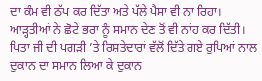ਦਾ ਕੰਮ ਵੀ ਠੱਪ ਕਰ ਦਿੱਤਾ ਅਤੇ ਪੱਲੇ ਪੈਸਾ ਵੀ ਨਾ ਰਿਹਾ।
ਆੜ੍ਹਤੀਆਂ ਨੇ ਛੋਟੇ ਭਰਾ ਨੂੰ ਸਮਾਨ ਦੇਣ ਤੋਂ ਵੀ ਨਾਂਹ ਕਰ ਦਿੱਤੀ। ਪਿਤਾ ਜੀ ਦੀ ਪਗੜੀ ’ਤੇ ਰਿਸ਼ਤੇਦਾਰਾਂ ਵੱਲੋਂ ਦਿੱਤੇ ਗਏ ਰੁਪਿਆਂ ਨਾਲ ਦੁਕਾਨ ਦਾ ਸਮਾਨ ਲਿਆ ਕੇ ਦੁਕਾਨ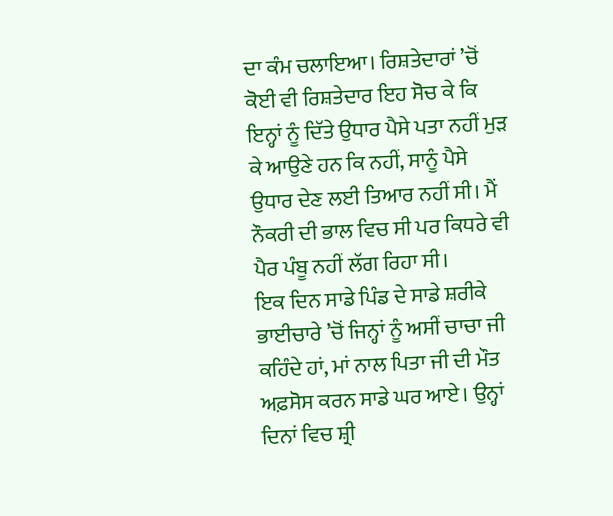ਦਾ ਕੰਮ ਚਲਾਇਆ। ਰਿਸ਼ਤੇਦਾਰਾਂ ’ਚੋਂ ਕੋਈ ਵੀ ਰਿਸ਼ਤੇਦਾਰ ਇਹ ਸੋਚ ਕੇ ਕਿ ਇਨ੍ਹਾਂ ਨੂੰ ਦਿੱਤੇ ਉਧਾਰ ਪੈਸੇ ਪਤਾ ਨਹੀਂ ਮੁੜ ਕੇ ਆਉਣੇ ਹਨ ਕਿ ਨਹੀਂ, ਸਾਨੂੰ ਪੈਸੇ ਉਧਾਰ ਦੇਣ ਲਈ ਤਿਆਰ ਨਹੀਂ ਸੀ। ਮੈਂ ਨੌਕਰੀ ਦੀ ਭਾਲ ਵਿਚ ਸੀ ਪਰ ਕਿਧਰੇ ਵੀ ਪੈਰ ਪੰਬੂ ਨਹੀਂ ਲੱਗ ਰਿਹਾ ਸੀ।
ਇਕ ਦਿਨ ਸਾਡੇ ਪਿੰਡ ਦੇ ਸਾਡੇ ਸ਼ਰੀਕੇ ਭਾਈਚਾਰੇ ’ਚੋਂ ਜਿਨ੍ਹਾਂ ਨੂੰ ਅਸੀਂ ਚਾਚਾ ਜੀ ਕਹਿੰਦੇ ਹਾਂ, ਮਾਂ ਨਾਲ ਪਿਤਾ ਜੀ ਦੀ ਮੌਤ ਅਫ਼ਸੋਸ ਕਰਨ ਸਾਡੇ ਘਰ ਆਏ। ਉਨ੍ਹਾਂ ਦਿਨਾਂ ਵਿਚ ਸ਼੍ਰੀ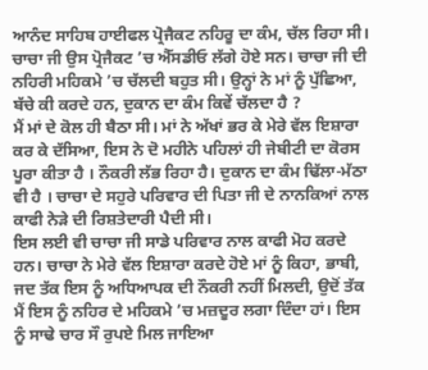ਆਨੰਦ ਸਾਹਿਬ ਹਾਈਫਲ ਪ੍ਰੋਜੈਕਟ ਨਹਿਰੂ ਦਾ ਕੰਮ, ਚੱਲ ਰਿਹਾ ਸੀ। ਚਾਚਾ ਜੀ ਉਸ ਪ੍ਰੋਜੈਕਟ ’ਚ ਐੱਸਡੀਓ ਲੱਗੇ ਹੋਏ ਸਨ। ਚਾਚਾ ਜੀ ਦੀ ਨਹਿਰੀ ਮਹਿਕਮੇ ’ਚ ਚੱਲਦੀ ਬਹੁਤ ਸੀ। ਉਨ੍ਹਾਂ ਨੇ ਮਾਂ ਨੂੰ ਪੁੱਛਿਆ, ਬੱਚੇ ਕੀ ਕਰਦੇ ਹਨ, ਦੁਕਾਨ ਦਾ ਕੰਮ ਕਿਵੇਂ ਚੱਲਦਾ ਹੈ ?
ਮੈਂ ਮਾਂ ਦੇ ਕੋਲ ਹੀ ਬੈਠਾ ਸੀ। ਮਾਂ ਨੇ ਅੱਖਾਂ ਭਰ ਕੇ ਮੇਰੇ ਵੱਲ ਇਸ਼ਾਰਾ ਕਰ ਕੇ ਦੱਸਿਆ, ਇਸ ਨੇ ਦੋ ਮਹੀਨੇ ਪਹਿਲਾਂ ਹੀ ਜੇਬੀਟੀ ਦਾ ਕੋਰਸ ਪੂਰਾ ਕੀਤਾ ਹੈ । ਨੌਕਰੀ ਲੱਭ ਰਿਹਾ ਹੈ। ਦੁਕਾਨ ਦਾ ਕੰਮ ਢਿੱਲਾ-ਮੱਠਾ ਵੀ ਹੈ । ਚਾਚਾ ਦੇ ਸਹੁਰੇ ਪਰਿਵਾਰ ਦੀ ਪਿਤਾ ਜੀ ਦੇ ਨਾਨਕਿਆਂ ਨਾਲ ਕਾਫੀ ਨੇੜੇ ਦੀ ਰਿਸ਼ਤੇਦਾਰੀ ਪੈਦੀ ਸੀ।
ਇਸ ਲਈ ਵੀ ਚਾਚਾ ਜੀ ਸਾਡੇ ਪਰਿਵਾਰ ਨਾਲ ਕਾਫੀ ਮੋਹ ਕਰਦੇ ਹਨ। ਚਾਚਾ ਨੇ ਮੇਰੇ ਵੱਲ ਇਸ਼ਾਰਾ ਕਰਦੇ ਹੋਏ ਮਾਂ ਨੂੰ ਕਿਹਾ, ਭਾਬੀ, ਜਦ ਤੱਕ ਇਸ ਨੂੰ ਅਧਿਆਪਕ ਦੀ ਨੌਕਰੀ ਨਹੀਂ ਮਿਲਦੀ, ਉਦੋਂ ਤੱਕ ਮੈਂ ਇਸ ਨੂੰ ਨਹਿਰ ਦੇ ਮਹਿਕਮੇ ’ਚ ਮਜ਼ਦੂਰ ਲਗਾ ਦਿੰਦਾ ਹਾਂ। ਇਸ ਨੂੰ ਸਾਢੇ ਚਾਰ ਸੌ ਰੁਪਏ ਮਿਲ ਜਾਇਆ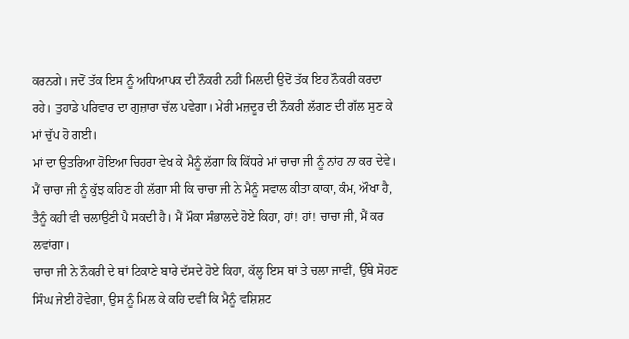ਕਰਨਗੇ। ਜਦੋਂ ਤੱਕ ਇਸ ਨੂੰ ਅਧਿਆਪਕ ਦੀ ਨੌਕਰੀ ਨਹੀਂ ਮਿਲਦੀ ਉਦੋਂ ਤੱਕ ਇਹ ਨੌਕਰੀ ਕਰਦਾ ਰਹੇ। ਤੁਹਾਡੇ ਪਰਿਵਾਰ ਦਾ ਗੁਜ਼ਾਰਾ ਚੱਲ ਪਵੇਗਾ। ਮੇਰੀ ਮਜ਼ਦੂਰ ਦੀ ਨੌਕਰੀ ਲੱਗਣ ਦੀ ਗੱਲ ਸੁਣ ਕੇ ਮਾਂ ਚੁੱਪ ਹੋ ਗਈ।
ਮਾਂ ਦਾ ਉਤਰਿਆ ਹੋਇਆ ਚਿਹਰਾ ਵੇਖ ਕੇ ਮੈਨੂੰ ਲੱਗਾ ਕਿ ਕਿੱਧਰੇ ਮਾਂ ਚਾਚਾ ਜੀ ਨੂੰ ਨਾਂਹ ਨਾ ਕਰ ਦੇਵੇ। ਮੈਂ ਚਾਚਾ ਜੀ ਨੂੰ ਕੁੱਝ ਕਹਿਣ ਹੀ ਲੱਗਾ ਸੀ ਕਿ ਚਾਚਾ ਜੀ ਨੇ ਮੈਨੂੰ ਸਵਾਲ ਕੀਤਾ ਕਾਕਾ, ਕੰਮ, ਔਖਾ ਹੈ, ਤੈਨੂੰ ਕਹੀ ਵੀ ਚਲਾਉਣੀ ਪੈ ਸਕਦੀ ਹੈ। ਮੈਂ ਮੌਕਾ ਸੰਭਾਲਦੇ ਹੋਏ ਕਿਹਾ, ਹਾਂ! ਹਾਂ! ਚਾਚਾ ਜੀ, ਮੈਂ ਕਰ ਲਵਾਂਗਾ।
ਚਾਚਾ ਜੀ ਨੇ ਨੌਕਰੀ ਦੇ ਥਾਂ ਟਿਕਾਣੇ ਬਾਰੇ ਦੱਸਦੇ ਹੋਏ ਕਿਹਾ, ਕੱਲ੍ਹ ਇਸ ਥਾਂ ਤੇ ਚਲਾ ਜਾਵੀਂ, ਉੱਥੇ ਸੋਹਣ ਸਿੰਘ ਜੇਈ ਹੋਵੇਗਾ, ਉਸ ਨੂੰ ਮਿਲ ਕੇ ਕਹਿ ਦਵੀਂ ਕਿ ਮੈਨੂੰ ਵਸ਼ਿਸ਼ਟ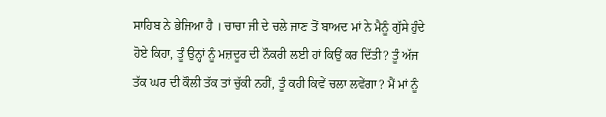ਸਾਹਿਬ ਨੇ ਭੇਜਿਆ ਹੈ । ਚਾਚਾ ਜੀ ਦੇ ਚਲੇ ਜਾਣ ਤੋਂ ਬਾਅਦ ਮਾਂ ਨੇ ਮੈਨੂੰ ਗੁੱਸੇ ਹੁੰਦੇ ਹੋਏ ਕਿਹਾ, ਤੂੰ ਉਨ੍ਹਾਂ ਨੂੰ ਮਜ਼ਦੂਰ ਦੀ ਨੌਕਰੀ ਲਈ ਹਾਂ ਕਿਉਂ ਕਰ ਦਿੱਤੀ? ਤੂੰ ਅੱਜ ਤੱਕ ਘਰ ਦੀ ਕੌਲੀ ਤੱਕ ਤਾਂ ਚੁੱਕੀ ਨਹੀਂ, ਤੂੰ ਕਹੀ ਕਿਵੇਂ ਚਲਾ ਲਵੇਂਗਾ? ਮੈਂ ਮਾਂ ਨੂੰ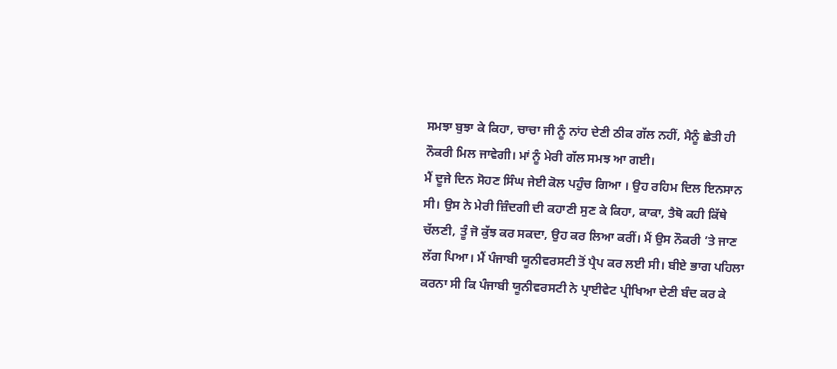ਸਮਝਾ ਬੁਝਾ ਕੇ ਕਿਹਾ, ਚਾਚਾ ਜੀ ਨੂੰ ਨਾਂਹ ਦੇਣੀ ਠੀਕ ਗੱਲ ਨਹੀਂ, ਮੈਨੂੰ ਛੇਤੀ ਹੀ ਨੌਕਰੀ ਮਿਲ ਜਾਵੇਗੀ। ਮਾਂ ਨੂੰ ਮੇਰੀ ਗੱਲ ਸਮਝ ਆ ਗਈ।
ਮੈਂ ਦੂਜੇ ਦਿਨ ਸੋਹਣ ਸਿੰਘ ਜੇਈ ਕੋਲ ਪਹੁੰਚ ਗਿਆ । ਉਹ ਰਹਿਮ ਦਿਲ ਇਨਸਾਨ ਸੀ। ਉਸ ਨੇ ਮੇਰੀ ਜ਼ਿੰਦਗੀ ਦੀ ਕਹਾਣੀ ਸੁਣ ਕੇ ਕਿਹਾ, ਕਾਕਾ, ਤੈਥੋ ਕਹੀ ਕਿੱਥੇ ਚੱਲਣੀ, ਤੂੰ ਜੋ ਕੁੱਝ ਕਰ ਸਕਦਾ, ਉਹ ਕਰ ਲਿਆ ਕਰੀਂ। ਮੈਂ ਉਸ ਨੌਕਰੀ ’ਤੇ ਜਾਣ ਲੱਗ ਪਿਆ। ਮੈਂ ਪੰਜਾਬੀ ਯੂਨੀਵਰਸਟੀ ਤੋਂ ਪ੍ਰੈਪ ਕਰ ਲਈ ਸੀ। ਬੀਏ ਭਾਗ ਪਹਿਲਾ ਕਰਨਾ ਸੀ ਕਿ ਪੰਜਾਬੀ ਯੂਨੀਵਰਸਟੀ ਨੇ ਪ੍ਰਾਈਵੇਟ ਪ੍ਰੀਖਿਆ ਦੇਣੀ ਬੰਦ ਕਰ ਕੇ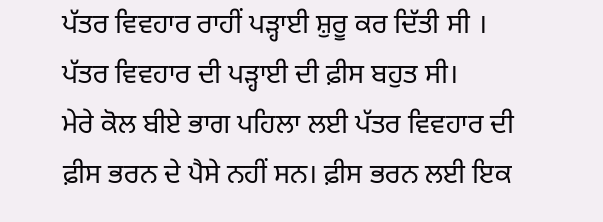ਪੱਤਰ ਵਿਵਹਾਰ ਰਾਹੀਂ ਪੜ੍ਹਾਈ ਸ਼ੁਰੂ ਕਰ ਦਿੱਤੀ ਸੀ । ਪੱਤਰ ਵਿਵਹਾਰ ਦੀ ਪੜ੍ਹਾਈ ਦੀ ਫ਼ੀਸ ਬਹੁਤ ਸੀ।
ਮੇਰੇ ਕੋਲ ਬੀਏ ਭਾਗ ਪਹਿਲਾ ਲਈ ਪੱਤਰ ਵਿਵਹਾਰ ਦੀ ਫ਼ੀਸ ਭਰਨ ਦੇ ਪੈਸੇ ਨਹੀਂ ਸਨ। ਫ਼ੀਸ ਭਰਨ ਲਈ ਇਕ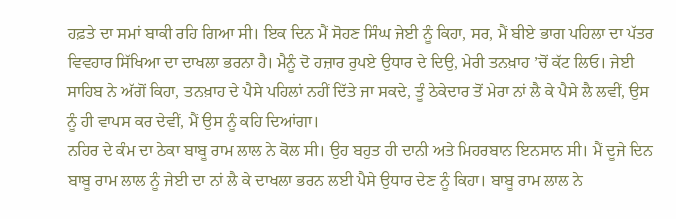ਹਫ਼ਤੇ ਦਾ ਸਮਾਂ ਬਾਕੀ ਰਹਿ ਗਿਆ ਸੀ। ਇਕ ਦਿਨ ਮੈਂ ਸੋਹਣ ਸਿੰਘ ਜੇਈ ਨੂੰ ਕਿਹਾ, ਸਰ, ਮੈਂ ਬੀਏ ਭਾਗ ਪਹਿਲਾ ਦਾ ਪੱਤਰ ਵਿਵਹਾਰ ਸਿੱਖਿਆ ਦਾ ਦਾਖਲਾ ਭਰਨਾ ਹੈ। ਮੈਨੂੰ ਦੋ ਹਜ਼ਾਰ ਰੁਪਏ ਉਧਾਰ ਦੇ ਦਿਉ, ਮੇਰੀ ਤਨਖ਼ਾਹ ’ਚੋਂ ਕੱਟ ਲਿਓ। ਜੇਈ ਸਾਹਿਬ ਨੇ ਅੱਗੋਂ ਕਿਹਾ, ਤਨਖ਼ਾਹ ਦੇ ਪੈਸੇ ਪਹਿਲਾਂ ਨਹੀਂ ਦਿੱਤੇ ਜਾ ਸਕਦੇ, ਤੂੰ ਠੇਕੇਦਾਰ ਤੋਂ ਮੇਰਾ ਨਾਂ ਲੈ ਕੇ ਪੈਸੇ ਲੈ ਲਵੀਂ, ਉਸ ਨੂੰ ਹੀ ਵਾਪਸ ਕਰ ਦੇਵੀਂ, ਮੈਂ ਉਸ ਨੂੰ ਕਹਿ ਦਿਆਂਗਾ।
ਨਹਿਰ ਦੇ ਕੰਮ ਦਾ ਠੇਕਾ ਬਾਬੂ ਰਾਮ ਲਾਲ ਨੇ ਕੋਲ ਸੀ। ਉਹ ਬਹੁਤ ਹੀ ਦਾਨੀ ਅਤੇ ਮਿਹਰਬਾਨ ਇਨਸਾਨ ਸੀ। ਮੈਂ ਦੂਜੇ ਦਿਨ ਬਾਬੂ ਰਾਮ ਲਾਲ ਨੂੰ ਜੇਈ ਦਾ ਨਾਂ ਲੈ ਕੇ ਦਾਖਲਾ ਭਰਨ ਲਈ ਪੈਸੇ ਉਧਾਰ ਦੇਣ ਨੂੰ ਕਿਹਾ। ਬਾਬੂ ਰਾਮ ਲਾਲ ਨੇ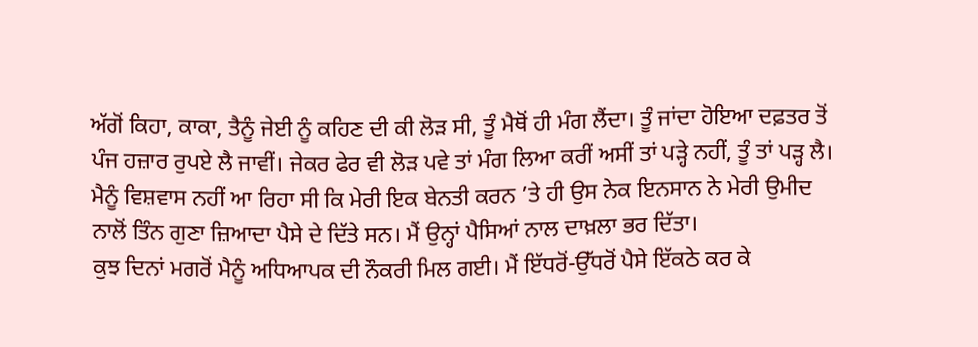ਅੱਗੋਂ ਕਿਹਾ, ਕਾਕਾ, ਤੈਨੂੰ ਜੇਈ ਨੂੰ ਕਹਿਣ ਦੀ ਕੀ ਲੋੜ ਸੀ, ਤੂੰ ਮੈਥੋਂ ਹੀ ਮੰਗ ਲੈਂਦਾ। ਤੂੰ ਜਾਂਦਾ ਹੋਇਆ ਦਫ਼ਤਰ ਤੋਂ ਪੰਜ ਹਜ਼ਾਰ ਰੁਪਏ ਲੈ ਜਾਵੀਂ। ਜੇਕਰ ਫੇਰ ਵੀ ਲੋੜ ਪਵੇ ਤਾਂ ਮੰਗ ਲਿਆ ਕਰੀਂ ਅਸੀਂ ਤਾਂ ਪੜ੍ਹੇ ਨਹੀਂ, ਤੂੰ ਤਾਂ ਪੜ੍ਹ ਲੈ। ਮੈਨੂੰ ਵਿਸ਼ਵਾਸ ਨਹੀਂ ਆ ਰਿਹਾ ਸੀ ਕਿ ਮੇਰੀ ਇਕ ਬੇਨਤੀ ਕਰਨ ’ਤੇ ਹੀ ਉਸ ਨੇਕ ਇਨਸਾਨ ਨੇ ਮੇਰੀ ਉਮੀਦ ਨਾਲੋਂ ਤਿੰਨ ਗੁਣਾ ਜ਼ਿਆਦਾ ਪੈਸੇ ਦੇ ਦਿੱਤੇ ਸਨ। ਮੈਂ ਉਨ੍ਹਾਂ ਪੈਸਿਆਂ ਨਾਲ ਦਾਖ਼ਲਾ ਭਰ ਦਿੱਤਾ।
ਕੁਝ ਦਿਨਾਂ ਮਗਰੋਂ ਮੈਨੂੰ ਅਧਿਆਪਕ ਦੀ ਨੌਕਰੀ ਮਿਲ ਗਈ। ਮੈਂ ਇੱਧਰੋਂ-ਉੱਧਰੋਂ ਪੈਸੇ ਇੱਕਠੇ ਕਰ ਕੇ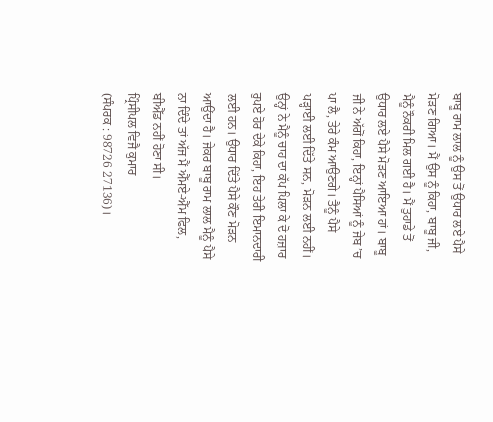ਬਾਬੂ ਰਾਮ ਲਾਲ ਨੂੰ ਉਸ ਤੋਂ ਉਧਾਰ ਲਏ ਪੈਸੇ ਮੋੜਣ ਗਿਆ। ਮੈਂ ਉਸ ਨੂੰ ਕਿਹਾ, ਬਾਬੂ ਜੀ, ਮੈਨੂੰ ਨੌਕਰੀ ਮਿਲ ਗਈ ਹੈ। ਮੈਂ ਤੁਹਾਡੇ ਤੋਂ ਉਧਾਰ ਲਏ ਪੈਸੇ ਮੋੜਣ ਆਇਆ ਹਾਂ। ਬਾਬੂ ਜੀ ਨੇ ਅੱਗੋਂ ਕਿਹਾ, ਇਨ੍ਹਾਂ ਪੈਸਿਆਂ ਨੂੰ ਜੇਬ ’ਚ ਪਾ ਲੈ, ਤੇਰੇ ਕੰਮ ਆਉਣਗੇ। ਤੈਨੂੰ ਪੈਸੇ ਪੜ੍ਹਾਈ ਲਈ ਦਿੱਤੇ ਸਨ, ਮੋੜਨ ਲਈ ਨਹੀਂ। ਉਨ੍ਹਾਂ ਨੇ ਮੈਨੂੰ ਚਾਹ ਦਾ ਕੱਪ ਪਿਲਾ ਕੇ ਦੋ ਹਜ਼ਾਰ ਰੁਪਏ ਹੋਰ ਦੇਕੇ ਕਿਹਾ, ਇਹ ਤੇਰੀ ਇਮਾਨਦਾਰੀ ਲਈ ਹਨ। ਉਧਾਰ ਦਿੱਤੇ ਪੈਸੇ ਕੌਣ ਮੋੜਨ ਆਉਂਦਾ ਹੈ। ਜੇਕਰ ਬਾਬੂ ਰਾਮ ਲਾਲ ਮੈਨੂੰ ਪੈਸੇ ਨਾ ਦਿੰਦੇ ਤਾਂ ਅੱਜ ਮੈਂ ਐੱਮਏ-ਐੱਮ ਫਿਲ, ਬੀਐੱਡ ਨਹੀਂ ਹੋਣਾ ਸੀ।
ਪ੍ਰਿੰਸੀਪਲ ਵਿਜੈ ਕੁਮਾਰ
(ਸੰਪਰਕ : 98726 27136)।